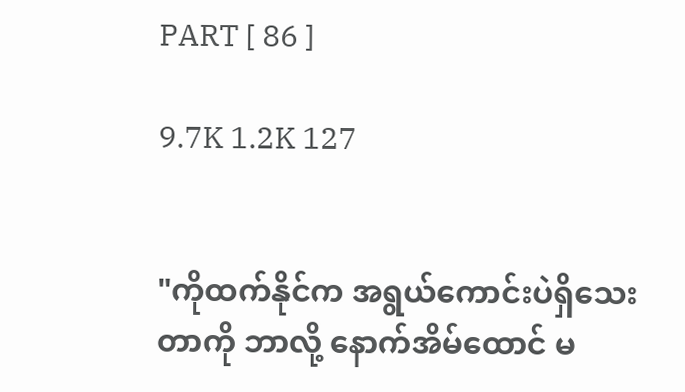PART [ 86 ]

9.7K 1.2K 127


"ကိုထက်နိုင်က အရွယ်ကောင်းပဲရှိသေးတာကို ဘာလို့ နောက်အိမ်ထောင် မ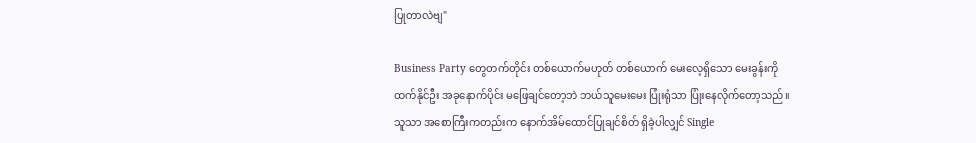ပြုတာလဲဗျ"

Business Party တွေတက်တိုင်း တစ်ယောက်မဟုတ် တစ်ယောက် မေးလေ့ရှိသော မေးခွန်းကို ထက်နိုင်ဦး အခုနောက်ပိုင်း မဖြေချင်တော့ဘဲ ဘယ်သူမေးမေး ပြုံးရုံသာ ပြုံးနေလိုက်တော့သည်။ သူသာ အစောကြီးကတည်းက နောက်အိမ်ထောင်ပြုချင်စိတ် ရှိခဲ့ပါလျှင် Single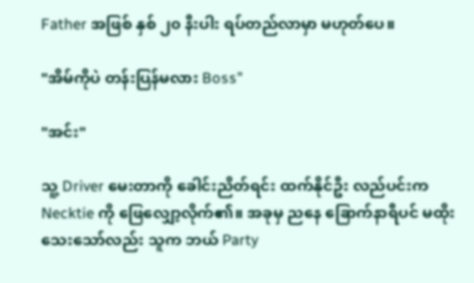Father အဖြစ် နှစ် ၂၀ နီးပါး ရပ်တည်လာမှာ မဟုတ်ပေ။

"အိမ်ကိုပဲ တန်းပြန်မလား Boss"

"အင်း"

သူ့ Driver မေးတာကို ခေါင်းညိတ်ရင်း ထက်နိုင်ဦး လည်ပင်းက Necktie ကို ဖြေလျှော့လိုက်၏။ အခုမှ ညနေ ခြောက်နာရီပင် မထိုးသေးသော်လည်း သူက ဘယ် Party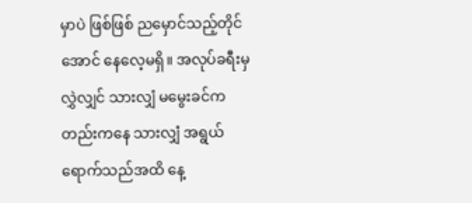မှာပဲ ဖြစ်ဖြစ် ညမှောင်သည့်တိုင်အောင် နေလေ့မရှိ။ အလုပ်ခရီးမှ လွှဲလျှင် သားလျှံ မမွေးခင်ကတည်းကနေ သားလျှံ အရွယ်ရောက်သည်အထိ နေ့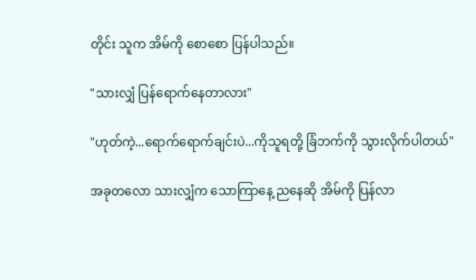တိုင်း သူက အိမ်ကို စောစော ပြန်ပါသည်။

"သားလျှံ ပြန်ရောက်နေတာလား"

"ဟုတ်ကဲ့...ရောက်ရောက်ချင်းပဲ...ကိုသူရတို့ ခြံဘက်ကို သွားလိုက်ပါတယ်"

အခုတလော သားလျှံက သောကြာနေ့ ညနေဆို အိမ်ကို ပြန်လာ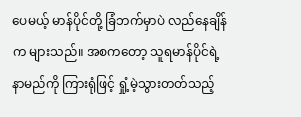ပေမယ့် မာန်ပိုင်တို့ ခြံဘက်မှာပဲ လည်နေချိန်က များသည်။ အစကတော့ သူရမာန်ပိုင်ရဲ့နာမည်ကို ကြားရုံဖြင့် ရှုံ့မဲ့သွားတတ်သည့်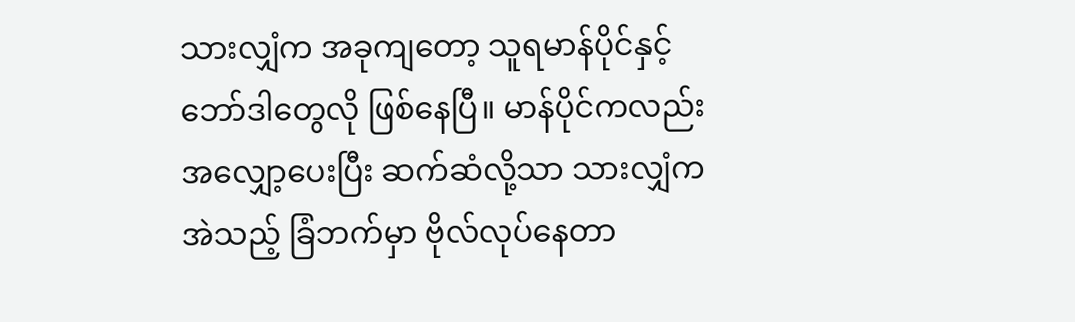သားလျှံက အခုကျတော့ သူရမာန်ပိုင်နှင့်ဘော်ဒါတွေလို ဖြစ်နေပြီ။ မာန်ပိုင်ကလည်း အလျှော့ပေးပြီး ဆက်ဆံလို့သာ သားလျှံက အဲသည့် ခြံဘက်မှာ ဗိုလ်လုပ်နေတာ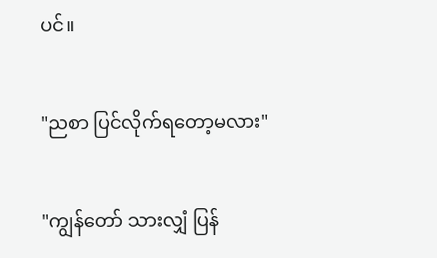ပင်။

"ညစာ ပြင်လိုက်ရတော့မလား"

"ကျွန်တော် သားလျှံ ပြန်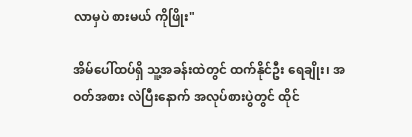လာမှပဲ စားမယ် ကိုဖြိုး"

အိမ်ပေါ်ထပ်ရှိ သူ့အခန်းထဲတွင် ထက်နိုင်ဦး ရေချိုး၊ အဝတ်အစား လဲပြီးနောက် အလုပ်စားပွဲတွင် ထိုင်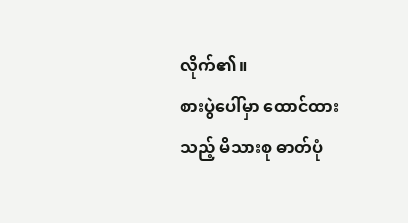လိုက်၏။
စားပွဲပေါ်မှာ ထောင်ထားသည့် မိသားစု ဓာတ်ပုံ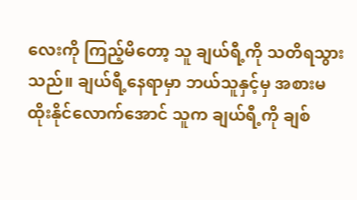လေးကို ကြည့်မိတော့ သူ ချယ်ရီ့ကို သတိရသွားသည်။ ချယ်ရီ့နေရာမှာ ဘယ်သူနှင့်မှ အစားမထိုးနိုင်လောက်အောင် သူက ချယ်ရီ့ကို ချစ်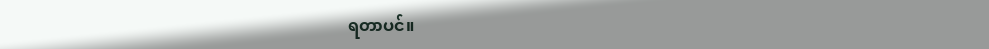ရတာပင်။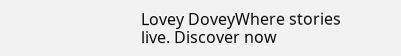Lovey DoveyWhere stories live. Discover now